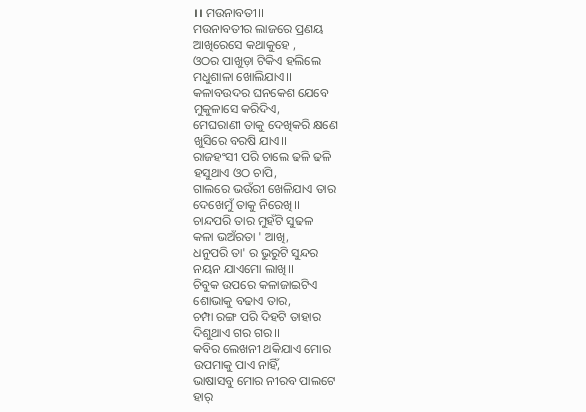।। ମଉନାବତୀ।।
ମଉନାବତୀର ଲାଜରେ ପ୍ରଣୟ
ଆଖିରେସେ କଥାକୁହେ ,
ଓଠର ପାଖୁଡ଼ା ଟିକିଏ ହଲିଲେ
ମଧୁଶାଳା ଖୋଲିଯାଏ।।
କଳାବଉଦର ଘନକେଶ ଯେବେ
ମୁକୁଳାସେ କରିଦିଏ,
ମେଘରାଣୀ ତାକୁ ଦେଖିକରି କ୍ଷଣେ
ଖୁସିରେ ବରଷି ଯାଏ।।
ରାଜହଂସୀ ପରି ଚାଲେ ଢଳି ଢଳି
ହସୁଥାଏ ଓଠ ଚାପି,
ଗାଲରେ ଭଉଁରୀ ଖେଳିଯାଏ ତାର
ଦେଖେମୁଁ ତାକୁ ନିରେଖି।।
ଚାନ୍ଦପରି ତାର ମୁହଁଟି ସୁଢଳ
କଳା ଭଅଁରତା ' ଆଖି,
ଧନୁପରି ତା' ର ଭୁରୁଟି ସୁନ୍ଦର
ନୟନ ଯାଏମୋ ଲାଖି।।
ଚିବୁକ ଉପରେ କଳାଜାଇଟିଏ
ଶୋଭାକୁ ବଢାଏ ତାର,
ଚମ୍ପା ରଙ୍ଗ ପରି ଦିହଟି ତାହାର
ଦିଶୁଥାଏ ଗର ଗର।।
କବିର ଲେଖନୀ ଥକିଯାଏ ମୋର
ଉପମାକୁ ପାଏ ନାହିଁ,
ଭାଷାସବୁ ମୋର ନୀରବ ପାଲଟେ
ହାର୍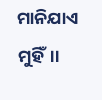ମାନିଯାଏ ମୁହିଁ।।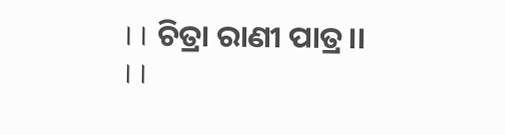।। ଚିତ୍ରା ରାଣୀ ପାତ୍ର।।
।।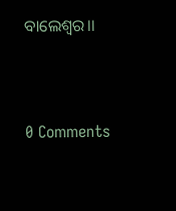ବାଲେଶ୍ଵର।।




0 Comments